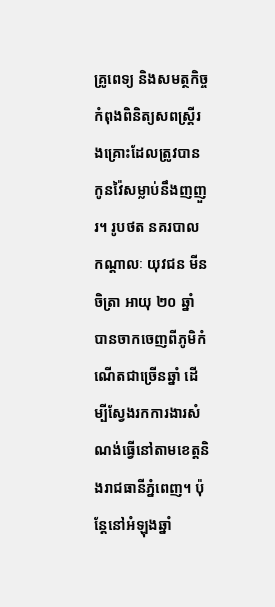គ្រូពេទ្យ និងសមត្ថកិច្ចកំពុងពិនិត្យសពស្ត្រីរងគ្រោះដែលត្រូវបានកូនវ៉ៃសម្លាប់នឹងញញួរ។ រូបថត នគរបាល
កណ្តាលៈ យុវជន មីន ចិត្រា អាយុ ២០ ឆ្នាំ បានចាកចេញពីភូមិកំណើតជាច្រើនឆ្នាំ ដើម្បីស្វែងរកការងារសំណង់ធ្វើនៅតាមខេត្តនិងរាជធានីភ្នំពេញ។ ប៉ុន្តែនៅអំឡុងឆ្នាំ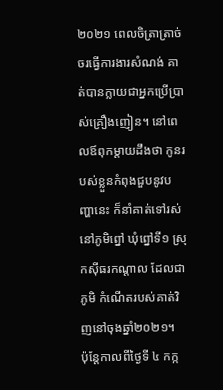២០២១ ពេលចិត្រាត្រាច់ចរធ្វើការងារសំណង់ គាត់បានក្លាយជាអ្នកប្រើប្រាស់គ្រឿងញៀន។ នៅពេលឪពុកម្តាយដឹងថា កូនរបស់ខ្លួនកំពុងជួបនូវបញ្ហានេះ ក៏នាំគាត់ទៅរស់នៅភូមិព្នៅ ឃុំព្នៅទី១ ស្រុកស៊ីធរកណ្តាល ដែលជាភូមិ កំណើតរបស់គាត់វិញនៅចុងឆ្នាំ២០២១។
ប៉ុន្តែកាលពីថ្ងៃទី ៤ កក្ក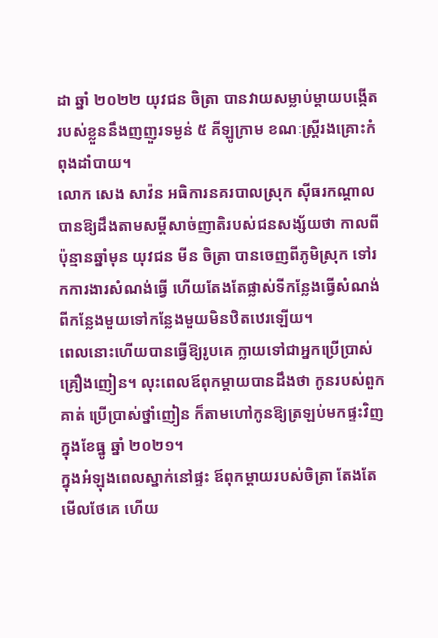ដា ឆ្នាំ ២០២២ យុវជន ចិត្រា បានវាយសម្លាប់ម្តាយបង្កើតរបស់ខ្លួននឹងញញួរទម្ងន់ ៥ គីឡូក្រាម ខណៈស្ត្រីរងគ្រោះកំពុងដាំបាយ។
លោក សេង សាវ៉ន អធិការនគរបាលស្រុក ស៊ីធរកណ្តាល បានឱ្យដឹងតាមសម្តីសាច់ញាតិរបស់ជនសង្ស័យថា កាលពីប៉ុន្មានឆ្នាំមុន យុវជន មីន ចិត្រា បានចេញពីភូមិស្រុក ទៅរកការងារសំណង់ធ្វើ ហើយតែងតែផ្លាស់ទីកន្លែងធ្វើសំណង់ពីកន្លែងមួយទៅកន្លែងមួយមិនឋិតឋេរឡើយ។
ពេលនោះហើយបានធ្វើឱ្យរូបគេ ក្លាយទៅជាអ្នកប្រើប្រាស់គ្រឿងញៀន។ លុះពេលឪពុកម្តាយបានដឹងថា កូនរបស់ពួកគាត់ ប្រើប្រាស់ថ្នាំញៀន ក៏តាមហៅកូនឱ្យត្រឡប់មកផ្ទះវិញ ក្នុងខែធ្នូ ឆ្នាំ ២០២១។
ក្នុងអំឡុងពេលស្នាក់នៅផ្ទះ ឪពុកម្តាយរបស់ចិត្រា តែងតែមើលថែគេ ហើយ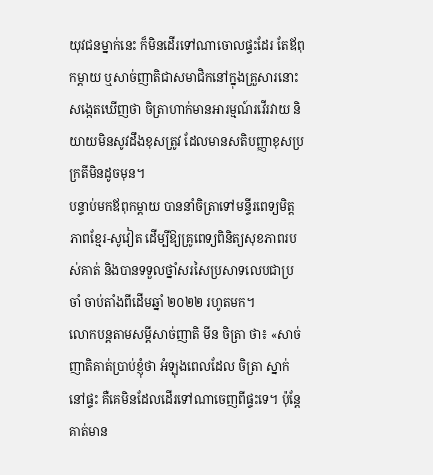យុវជនម្នាក់នេះ ក៏មិនដើរទៅណាចោលផ្ទះដែរ តែឪពុកម្តាយ ឬសាច់ញាតិជាសមាជិកនៅក្នុងគ្រួសារនោះ សង្កេតឃើញថា ចិត្រាហាក់មានអារម្មណ៍រវើរវាយ និយាយមិនសូវដឹងខុសត្រូវ ដែលមានសតិបញ្ញាខុសប្រក្រតីមិនដូចមុន។
បន្ទាប់មកឪពុកម្តាយ បាននាំចិត្រាទៅមន្ទីរពេទ្យមិត្តភាពខ្មែរ-សូវៀត ដើម្បីឱ្យគ្រូពេទ្យពិនិត្យសុខភាពរបស់គាត់ និងបានទទួលថ្នាំសរសៃប្រសាទលេបជាប្រចាំ ចាប់តាំងពីដើមឆ្នាំ ២០២២ រហូតមក។
លោកបន្តតាមសម្តីសាច់ញាតិ មីន ចិត្រា ថា៖ «សាច់ញាតិគាត់ប្រាប់ខ្ញុំថា អំឡុងពេលដែល ចិត្រា ស្នាក់នៅផ្ទះ គឺគេមិនដែលដើរទៅណាចេញពីផ្ទះទេ។ ប៉ុន្តែគាត់មាន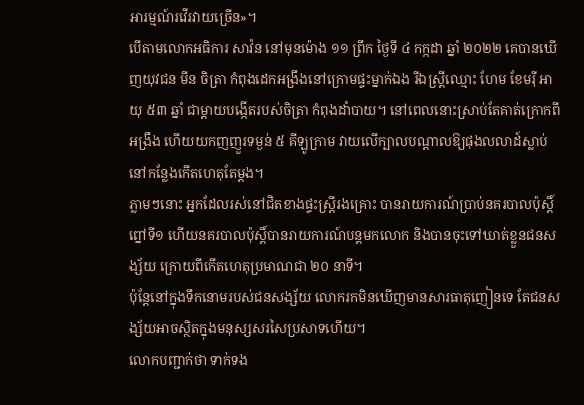អារម្មណ៍រវើរវាយច្រើន»។
បើតាមលោកអធិការ សាវ៉ន នៅមុនម៉ោង ១១ ព្រឹក ថ្ងៃទី ៤ កក្កដា ឆ្នាំ ២០២២ គេបានឃើញយុវជន មីន ចិត្រា កំពុងដេកអង្រឹងនៅក្រោមផ្ទះម្នាក់ឯង រីឯស្ត្រីឈ្មោះ ហែម ខែមរ៉ី អាយុ ៥៣ ឆ្នាំ ជាម្តាយបង្កើតរបស់ចិត្រា កំពុងដាំបាយ។ នៅពេលនោះស្រាប់តែគាត់ក្រោកពីអង្រឹង ហើយយកញញួរទម្ងន់ ៥ គីឡូក្រាម វាយលើក្បាលបណ្តាលឱ្យផុងលលាដ៍ស្លាប់នៅកន្លែងកើតហេតុតែម្តង។
ភ្លាមៗនោះ អ្នកដែលរស់នៅជិតខាងផ្ទះស្ត្រីរងគ្រោះ បានរាយការណ៍ប្រាប់នគរបាលប៉ុស្តិ៍ព្នៅទី១ ហើយនគរបាលប៉ុស្តិ៍បានរាយការណ៍បន្តមកលោក និងបានចុះទៅឃាត់ខ្លួនជនសង្ស័យ ក្រោយពីកើតហេតុប្រមាណជា ២០ នាទី។
ប៉ុន្តែនៅក្នុងទឹកនោមរបស់ជនសង្ស័យ លោករកមិនឃើញមានសារធាតុញៀនទេ តែជនសង្ស័យអាចស្ថិតក្នុងមនុស្សសរសៃប្រសាទហើយ។
លោកបញ្ជាក់ថា ទាក់ទង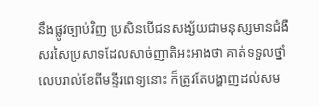នឹងផ្លូវច្បាប់វិញ ប្រសិនបើជនសង្ស័យជាមនុស្សមានជំងឺសរសៃប្រសាទដែលសាច់ញាតិអះអាងថា គាត់ទទួលថ្នាំលេបរាល់ខែពីមន្ទីរពេទ្យនោះ ក៏ត្រូវតែបង្ហាញដល់សម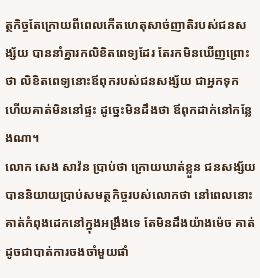ត្ថកិច្ចតែក្រោយពីពេលកើតហេតុសាច់ញាតិរបស់ជនសង្ស័យ បាននាំគ្នារកលិខិតពេទ្យដែរ តែរកមិនឃើញព្រោះថា លិខិតពេទ្យនោះឪពុករបស់ជនសង្ស័យ ជាអ្នកទុក ហើយគាត់មិននៅផ្ទះ ដូច្នេះមិនដឹងថា ឪពុកដាក់នៅកន្លែងណា។
លោក សេង សាវ៉ន ប្រាប់ថា ក្រោយឃាត់ខ្លួន ជនសង្ស័យបាននិយាយប្រាប់សមត្ថកិច្ចរបស់លោកថា នៅពេលនោះ គាត់កំពុងដេកនៅក្នុងអង្រឹងទេ តែមិនដឹងយ៉ាងម៉េច គាត់ដូចជាបាត់ការចងចាំមួយផាំ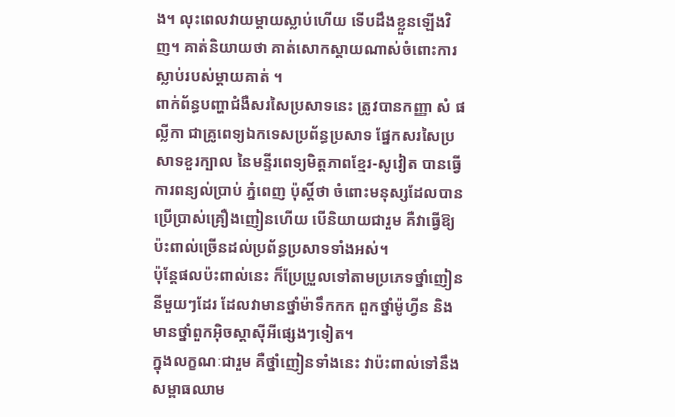ង។ លុះពេលវាយម្តាយស្លាប់ហើយ ទើបដឹងខ្លួនឡើងវិញ។ គាត់និយាយថា គាត់សោកស្តាយណាស់ចំពោះការស្លាប់របស់ម្តាយគាត់ ។
ពាក់ព័ន្ធបញ្ហាជំងឺសរសៃប្រសាទនេះ ត្រូវបានកញ្ញា សំ ផល្លីកា ជាគ្រូពេទ្យឯកទេសប្រព័ន្ធប្រសាទ ផ្នែកសរសៃប្រសាទខួរក្បាល នៃមន្ទីរពេទ្យមិត្តភាពខ្មែរ-សូវៀត បានធ្វើការពន្យល់ប្រាប់ ភ្នំពេញ ប៉ុស្តិ៍ថា ចំពោះមនុស្សដែលបានប្រើប្រាស់គ្រឿងញៀនហើយ បើនិយាយជារួម គឺវាធ្វើឱ្យប៉ះពាល់ច្រើនដល់ប្រព័ន្ធប្រសាទទាំងអស់។
ប៉ុន្តែផលប៉ះពាល់នេះ ក៏ប្រែប្រួលទៅតាមប្រភេទថ្នាំញៀននីមួយៗដែរ ដែលវាមានថ្នាំម៉ាទឹកកក ពួកថ្នាំម៉ូហ្វីន និងមានថ្នាំពួកអ៊ិចស្តាស៊ីអីផ្សេងៗទៀត។
ក្នុងលក្ខណៈជារួម គឺថ្នាំញៀនទាំងនេះ វាប៉ះពាល់ទៅនឹងសម្ពាធឈាម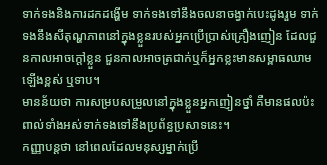ទាក់ទងនិងការដកដង្ហើម ទាក់ទងទៅនឹងចលនាចង្វាក់បេះដូងរួម ទាក់ទងនឹងសីតុណ្ហភាពនៅក្នុងខ្លួនរបស់អ្នកប្រើប្រាស់គ្រឿងញៀន ដែលជួនកាលអាចក្តៅខ្លួន ជួនកាលអាចត្រជាក់ឬក៏អ្នកខ្លះមានសម្ពាធឈាមឡើងខ្ពស់ ឬទាប។
មានន័យថា ការសម្របសម្រួលនៅក្នុងខ្លួនអ្នកញៀនថ្នាំ គឺមានផលប៉ះពាល់ទាំងអស់ទាក់ទងទៅនឹងប្រព័ន្ធប្រសាទនេះ។
កញ្ញាបន្តថា នៅពេលដែលមនុស្សម្នាក់ប្រើ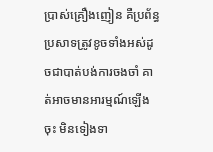ប្រាស់គ្រឿងញៀន គឺប្រព័ន្ធប្រសាទត្រូវខូចទាំងអស់ដូចជាបាត់បង់ការចងចាំ គាត់អាចមានអារម្មណ៍ឡើងចុះ មិនទៀងទា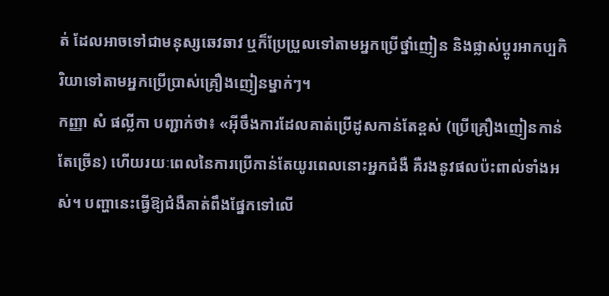ត់ ដែលអាចទៅជាមនុស្សឆេវឆាវ ឬក៏ប្រែប្រួលទៅតាមអ្នកប្រើថ្នាំញៀន និងផ្លាស់ប្តូរអាកប្បកិរិយាទៅតាមអ្នកប្រើប្រាស់គ្រឿងញៀនម្នាក់ៗ។
កញ្ញា សំ ផល្លីកា បញ្ជាក់ថា៖ «អ៊ីចឹងការដែលគាត់ប្រើដូសកាន់តែខ្ពស់ (ប្រើគ្រឿងញៀនកាន់តែច្រើន) ហើយរយៈពេលនៃការប្រើកាន់តែយូរពេលនោះអ្នកជំងឺ គឺរងនូវផលប៉ះពាល់ទាំងអស់។ បញ្ហានេះធ្វើឱ្យជំងឺគាត់ពឹងផ្នែកទៅលើ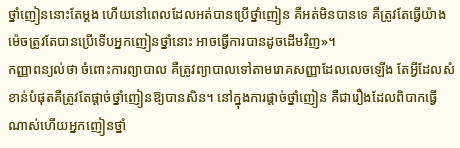ថ្នាំញៀននោះតែម្តង ហើយនៅពេលដែលអត់បានប្រើថ្នាំញៀន គឺអត់មិនបានទេ គឺត្រូវតែធ្វើយ៉ាងម៉េចត្រូវតែបានប្រើទើបអ្នកញៀនថ្នាំនោះ អាចធ្វើការបានដូចដើមវិញ»។
កញ្ញាពន្យល់ថា ចំពោះការព្យាបាល គឺត្រូវព្យាបាលទៅតាមរោគសញ្ញាដែលលេចឡើង តែអ្វីដែលសំខាន់បំផុតគឺត្រូវតែផ្តាច់ថ្នាំញៀនឱ្យបានសិន។ នៅក្នុងការផ្តាច់ថ្នាំញៀន គឺជារឿងដែលពិបាកធ្វើណាស់ហើយអ្នកញៀនថ្នាំ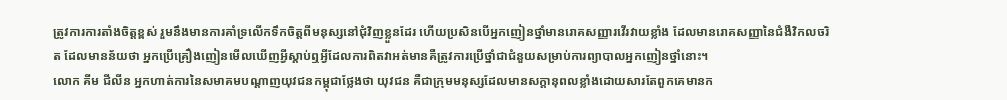ត្រូវការការតាំងចិត្តខ្ពស់ រួមនឹងមានការគាំទ្រលើកទឹកចិត្តពីមនុស្សនៅជុំវិញខ្លួនដែរ ហើយប្រសិនបើអ្នកញៀនថ្នាំមានរោគសញ្ញារវើរវាយខ្លាំង ដែលមានរោគសញ្ញានៃជំងឺវិកលចរិត ដែលមានន័យថា អ្នកប្រើគ្រឿងញៀនមើលឃើញអ្វីស្តាប់ឮអ្វីដែលការពិតវាអត់មានគឺត្រូវការប្រើថ្នាំជាជំនួយសម្រាប់ការព្យាបាលអ្នកញៀនថ្នាំនោះ។
លោក គីម ជីលីន អ្នកហាត់ការនៃសមាគមបណ្តាញយុវជនកម្ពុជាថ្លែងថា យុវជន គឺជាក្រុមមនុស្សដែលមានសក្តានុពលខ្លាំងដោយសារតែពួកគេមានក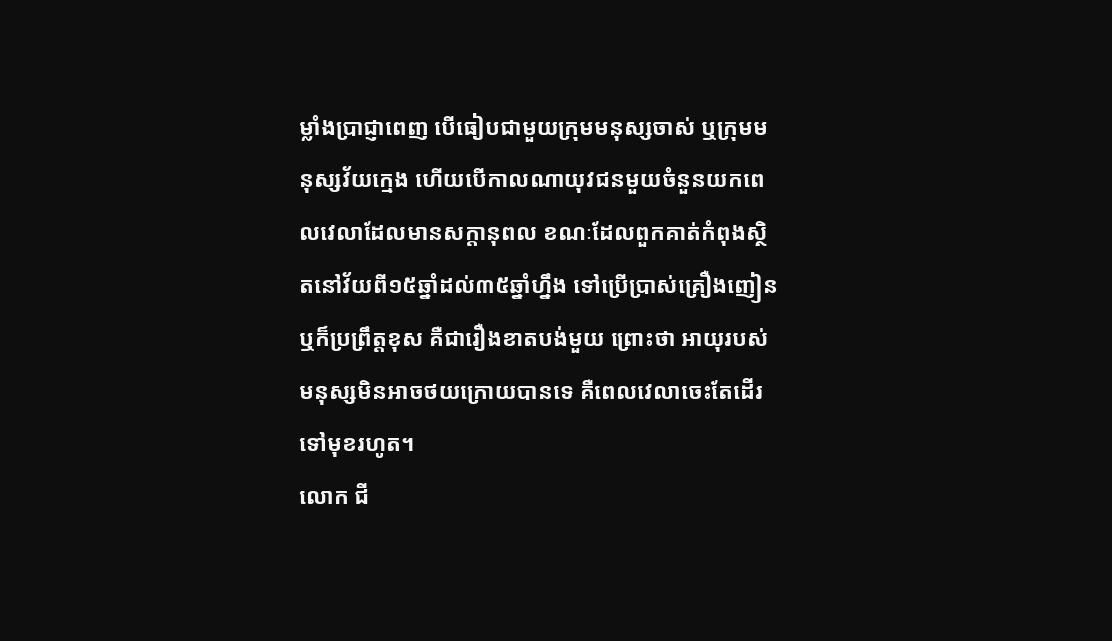ម្លាំងប្រាជ្ញាពេញ បើធៀបជាមួយក្រុមមនុស្សចាស់ ឬក្រុមមនុស្សវ័យក្មេង ហើយបើកាលណាយុវជនមួយចំនួនយកពេលវេលាដែលមានសក្តានុពល ខណៈដែលពួកគាត់កំពុងស្ថិតនៅវ័យពី១៥ឆ្នាំដល់៣៥ឆ្នាំហ្នឹង ទៅប្រើប្រាស់គ្រឿងញៀនឬក៏ប្រព្រឹត្តខុស គឺជារឿងខាតបង់មួយ ព្រោះថា អាយុរបស់មនុស្សមិនអាចថយក្រោយបានទេ គឺពេលវេលាចេះតែដើរទៅមុខរហូត។
លោក ជី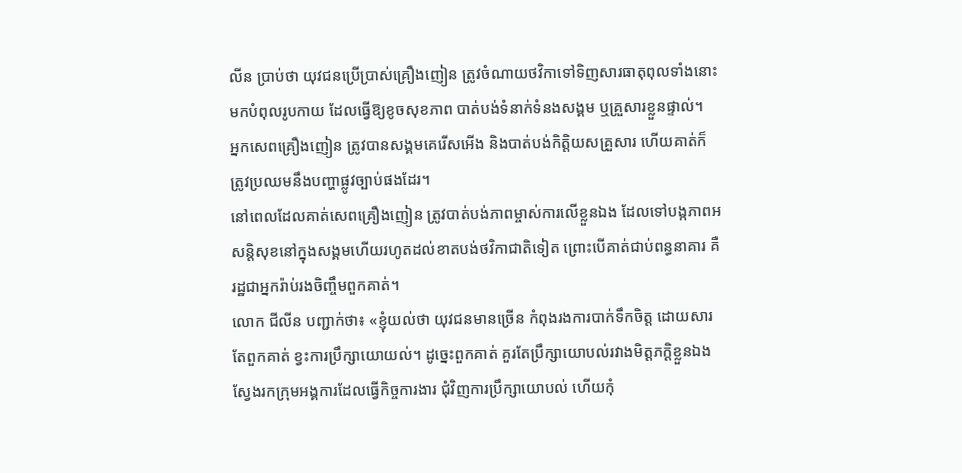លីន ប្រាប់ថា យុវជនប្រើប្រាស់គ្រឿងញៀន ត្រូវចំណាយថវិកាទៅទិញសារធាតុពុលទាំងនោះ មកបំពុលរូបកាយ ដែលធ្វើឱ្យខូចសុខភាព បាត់បង់ទំនាក់ទំនងសង្គម ឬគ្រួសារខ្លួនផ្ទាល់។
អ្នកសេពគ្រឿងញៀន ត្រូវបានសង្គមគេរើសអើង និងបាត់បង់កិត្តិយសគ្រួសារ ហើយគាត់ក៏ត្រូវប្រឈមនឹងបញ្ហាផ្លូវច្បាប់ផងដែរ។
នៅពេលដែលគាត់សេពគ្រឿងញៀន ត្រូវបាត់បង់ភាពម្ចាស់ការលើខ្លួនឯង ដែលទៅបង្កភាពអសន្តិសុខនៅក្នុងសង្គមហើយរហូតដល់ខាតបង់ថវិកាជាតិទៀត ព្រោះបើគាត់ជាប់ពន្ធនាគារ គឺរដ្ឋជាអ្នករ៉ាប់រងចិញ្ចឹមពួកគាត់។
លោក ជីលីន បញ្ជាក់ថា៖ «ខ្ញុំយល់ថា យុវជនមានច្រើន កំពុងរងការបាក់ទឹកចិត្ត ដោយសារតែពួកគាត់ ខ្វះការប្រឹក្សាយោយល់។ ដូច្នេះពួកគាត់ គួរតែប្រឹក្សាយោបល់រវាងមិត្តភក្តិខ្លួនឯង ស្វែងរកក្រុមអង្គការដែលធ្វើកិច្ចការងារ ជុំវិញការប្រឹក្សាយោបល់ ហើយកុំ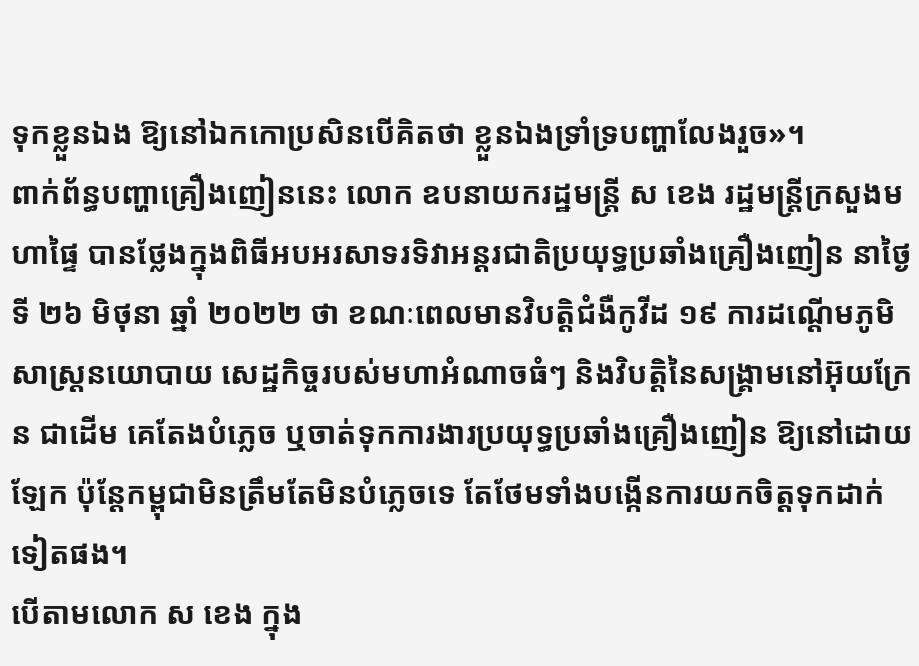ទុកខ្លួនឯង ឱ្យនៅឯកកោប្រសិនបើគិតថា ខ្លួនឯងទ្រាំទ្របញ្ហាលែងរួច»។
ពាក់ព័ន្ធបញ្ហាគ្រឿងញៀននេះ លោក ឧបនាយករដ្ឋមន្ត្រី ស ខេង រដ្ឋមន្ត្រីក្រសួងមហាផ្ទៃ បានថ្លែងក្នុងពិធីអបអរសាទរទិវាអន្តរជាតិប្រយុទ្ធប្រឆាំងគ្រឿងញៀន នាថ្ងៃទី ២៦ មិថុនា ឆ្នាំ ២០២២ ថា ខណៈពេលមានវិបត្តិជំងឺកូវីដ ១៩ ការដណ្តើមភូមិសាស្ត្រនយោបាយ សេដ្ឋកិច្ចរបស់មហាអំណាចធំៗ និងវិបត្តិនៃសង្គ្រាមនៅអ៊ុយក្រែន ជាដើម គេតែងបំភ្លេច ឬចាត់ទុកការងារប្រយុទ្ធប្រឆាំងគ្រឿងញៀន ឱ្យនៅដោយឡែក ប៉ុន្តែកម្ពុជាមិនត្រឹមតែមិនបំភ្លេចទេ តែថែមទាំងបង្កើនការយកចិត្តទុកដាក់ទៀតផង។
បើតាមលោក ស ខេង ក្នុង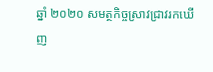ឆ្នាំ ២០២០ សមត្ថកិច្ចស្រាវជ្រាវរកឃើញ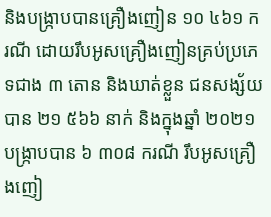និងបង្ក្រាបបានគ្រឿងញៀន ១០ ៤៦១ ករណី ដោយរឹបអូសគ្រឿងញៀនគ្រប់ប្រភេទជាង ៣ តោន និងឃាត់ខ្លួន ជនសង្ស័យបាន ២១ ៥៦៦ នាក់ និងក្នុងឆ្នាំ ២០២១ បង្ក្រាបបាន ៦ ៣០៨ ករណី រឹបអូសគ្រឿងញៀ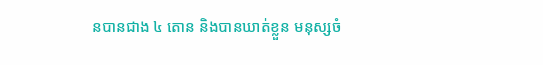នបានជាង ៤ តោន និងបានឃាត់ខ្លួន មនុស្សចំ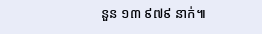នួន ១៣ ៩៧៩ នាក់៕